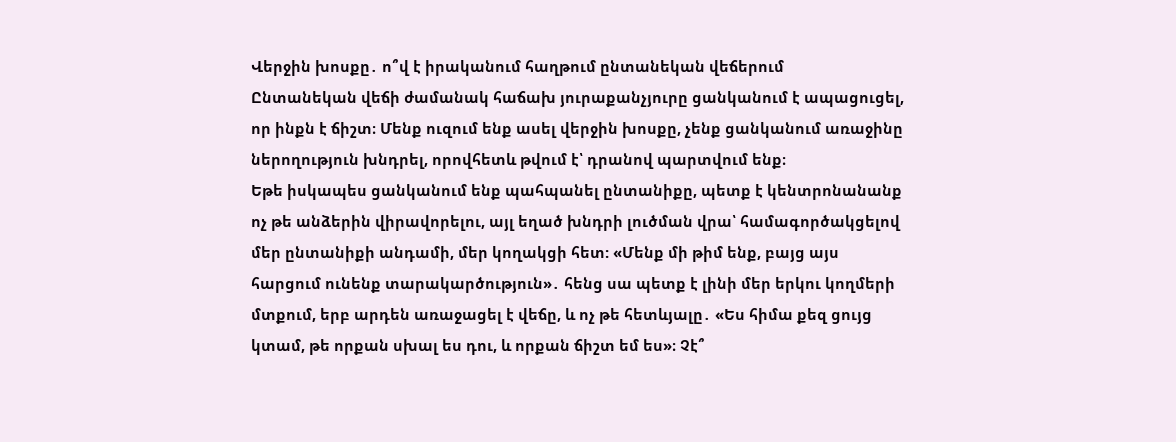Վերջին խոսքը․ ո՞վ է իրականում հաղթում ընտանեկան վեճերում
Ընտանեկան վեճի ժամանակ հաճախ յուրաքանչյուրը ցանկանում է ապացուցել, որ ինքն է ճիշտ։ Մենք ուզում ենք ասել վերջին խոսքը, չենք ցանկանում առաջինը ներողություն խնդրել, որովհետև թվում է՝ դրանով պարտվում ենք։
Եթե իսկապես ցանկանում ենք պահպանել ընտանիքը, պետք է կենտրոնանանք ոչ թե անձերին վիրավորելու, այլ եղած խնդրի լուծման վրա՝ համագործակցելով մեր ընտանիքի անդամի, մեր կողակցի հետ: «Մենք մի թիմ ենք, բայց այս հարցում ունենք տարակարծություն»․ հենց սա պետք է լինի մեր երկու կողմերի մտքում, երբ արդեն առաջացել է վեճը, և ոչ թե հետևյալը․ «Ես հիմա քեզ ցույց կտամ, թե որքան սխալ ես դու, և որքան ճիշտ եմ ես»։ Չէ՞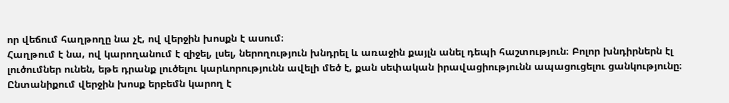որ վեճում հաղթողը նա չէ, ով վերջին խոսքն է ասում։
Հաղթում է նա, ով կարողանում է զիջել, լսել, ներողություն խնդրել և առաջին քայլն անել դեպի հաշտություն։ Բոլոր խնդիրներն էլ լուծումներ ունեն, եթե դրանք լուծելու կարևորությունն ավելի մեծ է, քան սեփական իրավացիությունն ապացուցելու ցանկությունը։
Ընտանիքում վերջին խոսք երբեմն կարող է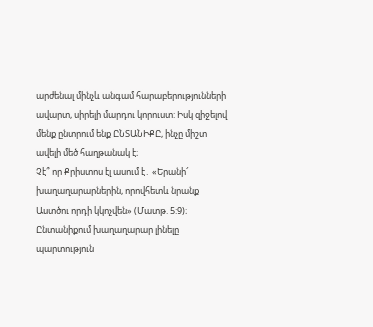արժենալ մինչև անգամ հարաբերությունների ավարտ, սիրելի մարդու կորուստ: Իսկ զիջելով մենք ընտրում ենք ԸՆՏԱՆԻՔԸ, ինչը միշտ ավելի մեծ հաղթանակ է։
Չէ՞ որ Քրիստոս էլ ասում է․ «Երանի՜ խաղաղարարներին, որովհետև նրանք Աստծու որդի կկոչվեն» (Մատթ. 5:9)։ Ընտանիքում խաղաղարար լինելը պարտություն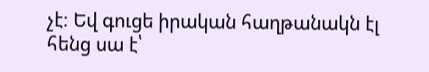չէ։ Եվ գուցե իրական հաղթանակն էլ հենց սա է՝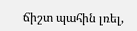ճիշտ պահին լռել,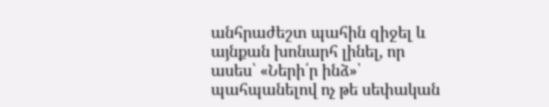անհրաժեշտ պահին զիջել և այնքան խոնարհ լինել, որ ասես՝ «Ների՛ր ինձ»՝ պահպանելով ոչ թե սեփական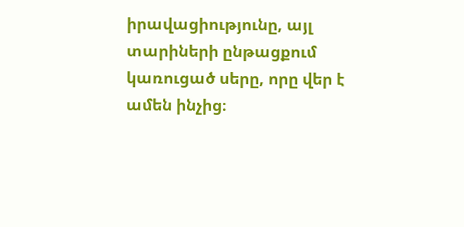իրավացիությունը, այլ տարիների ընթացքում կառուցած սերը, որը վեր է ամեն ինչից։